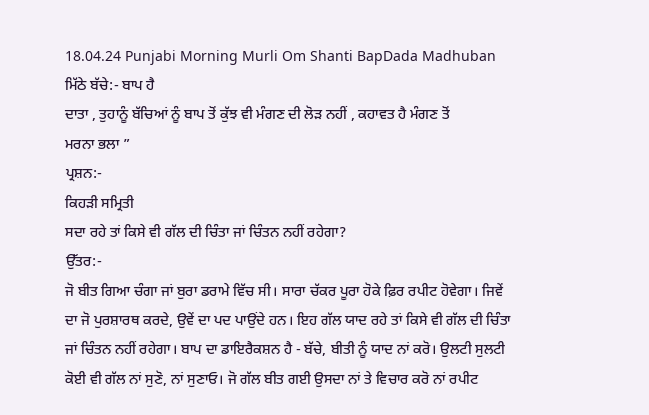18.04.24 Punjabi Morning Murli Om Shanti BapDada Madhuban
ਮਿੱਠੇ ਬੱਚੇ:- ਬਾਪ ਹੈ
ਦਾਤਾ , ਤੁਹਾਨੂੰ ਬੱਚਿਆਂ ਨੂੰ ਬਾਪ ਤੋਂ ਕੁੱਝ ਵੀ ਮੰਗਣ ਦੀ ਲੋੜ ਨਹੀਂ , ਕਹਾਵਤ ਹੈ ਮੰਗਣ ਤੋਂ
ਮਰਨਾ ਭਲਾ ”
ਪ੍ਰਸ਼ਨ:-
ਕਿਹੜੀ ਸਮ੍ਰਿਤੀ
ਸਦਾ ਰਹੇ ਤਾਂ ਕਿਸੇ ਵੀ ਗੱਲ ਦੀ ਚਿੰਤਾ ਜਾਂ ਚਿੰਤਨ ਨਹੀਂ ਰਹੇਗਾ?
ਉੱਤਰ:-
ਜੋ ਬੀਤ ਗਿਆ ਚੰਗਾ ਜਾਂ ਬੁਰਾ ਡਰਾਮੇ ਵਿੱਚ ਸੀ। ਸਾਰਾ ਚੱਕਰ ਪੂਰਾ ਹੋਕੇ ਫ਼ਿਰ ਰਪੀਟ ਹੋਵੇਗਾ। ਜਿਵੇਂ
ਦਾ ਜੋ ਪੁਰਸ਼ਾਰਥ ਕਰਦੇ, ਉਵੇਂ ਦਾ ਪਦ ਪਾਉਂਦੇ ਹਨ। ਇਹ ਗੱਲ ਯਾਦ ਰਹੇ ਤਾਂ ਕਿਸੇ ਵੀ ਗੱਲ ਦੀ ਚਿੰਤਾ
ਜਾਂ ਚਿੰਤਨ ਨਹੀਂ ਰਹੇਗਾ। ਬਾਪ ਦਾ ਡਾਇਰੈਕਸ਼ਨ ਹੈ - ਬੱਚੇ, ਬੀਤੀ ਨੂੰ ਯਾਦ ਨਾਂ ਕਰੋ। ਉਲਟੀ ਸੁਲਟੀ
ਕੋਈ ਵੀ ਗੱਲ ਨਾਂ ਸੁਣੋ, ਨਾਂ ਸੁਣਾਓ। ਜੋ ਗੱਲ ਬੀਤ ਗਈ ਉਸਦਾ ਨਾਂ ਤੇ ਵਿਚਾਰ ਕਰੋ ਨਾਂ ਰਪੀਟ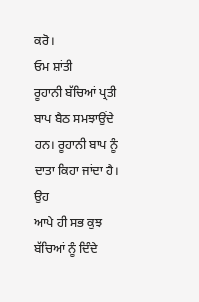ਕਰੋ।
ਓਮ ਸ਼ਾਂਤੀ
ਰੂਹਾਨੀ ਬੱਚਿਆਂ ਪ੍ਰਤੀ ਬਾਪ ਬੈਠ ਸਮਝਾਉਂਦੇ ਹਨ। ਰੂਹਾਨੀ ਬਾਪ ਨੂੰ ਦਾਤਾ ਕਿਹਾ ਜਾਂਦਾ ਹੈ। ਉਹ
ਆਪੇ ਹੀ ਸਭ ਕੁਝ ਬੱਚਿਆਂ ਨੂੰ ਦਿੰਦੇ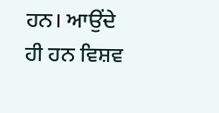ਹਨ। ਆਉਂਦੇ ਹੀ ਹਨ ਵਿਸ਼ਵ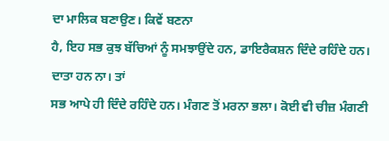ਦਾ ਮਾਲਿਕ ਬਣਾਉਣ। ਕਿਵੇਂ ਬਣਨਾ
ਹੈ, ਇਹ ਸਭ ਕੁਝ ਬੱਚਿਆਂ ਨੂੰ ਸਮਝਾਉਂਦੇ ਹਨ, ਡਾਇਰੈਕਸ਼ਨ ਦਿੰਦੇ ਰਹਿੰਦੇ ਹਨ। ਦਾਤਾ ਹਨ ਨਾ। ਤਾਂ
ਸਭ ਆਪੇ ਹੀ ਦਿੰਦੇ ਰਹਿੰਦੇ ਹਨ। ਮੰਗਣ ਤੋਂ ਮਰਨਾ ਭਲਾ। ਕੋਈ ਵੀ ਚੀਜ਼ ਮੰਗਣੀ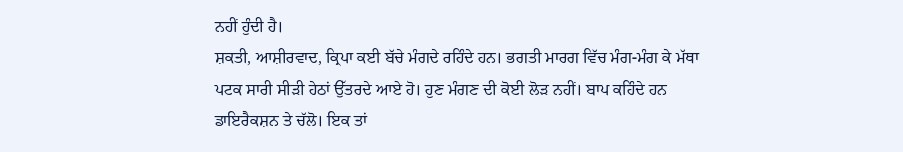ਨਹੀਂ ਹੁੰਦੀ ਹੈ।
ਸ਼ਕਤੀ, ਆਸ਼ੀਰਵਾਦ, ਕ੍ਰਿਪਾ ਕਈ ਬੱਚੇ ਮੰਗਦੇ ਰਹਿੰਦੇ ਹਨ। ਭਗਤੀ ਮਾਰਗ ਵਿੱਚ ਮੰਗ-ਮੰਗ ਕੇ ਮੱਥਾ
ਪਟਕ ਸਾਰੀ ਸੀੜੀ ਹੇਠਾਂ ਉੱਤਰਦੇ ਆਏ ਹੋ। ਹੁਣ ਮੰਗਣ ਦੀ ਕੋਈ ਲੋੜ ਨਹੀਂ। ਬਾਪ ਕਹਿੰਦੇ ਹਨ
ਡਾਇਰੈਕਸ਼ਨ ਤੇ ਚੱਲੋ। ਇਕ ਤਾਂ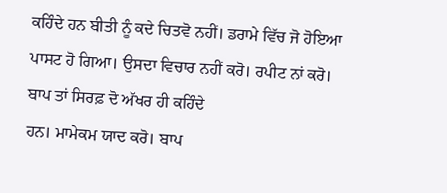ਕਹਿੰਦੇ ਹਨ ਬੀਤੀ ਨੂੰ ਕਦੇ ਚਿਤਵੋ ਨਹੀਂ। ਡਰਾਮੇ ਵਿੱਚ ਜੋ ਹੋਇਆ
ਪਾਸਟ ਹੋ ਗਿਆ। ਉਸਦਾ ਵਿਚਾਰ ਨਹੀਂ ਕਰੋ। ਰਪੀਟ ਨਾਂ ਕਰੋ। ਬਾਪ ਤਾਂ ਸਿਰਫ਼ ਦੋ ਅੱਖਰ ਹੀ ਕਹਿੰਦੇ
ਹਨ। ਮਾਮੇਕਮ ਯਾਦ ਕਰੋ। ਬਾਪ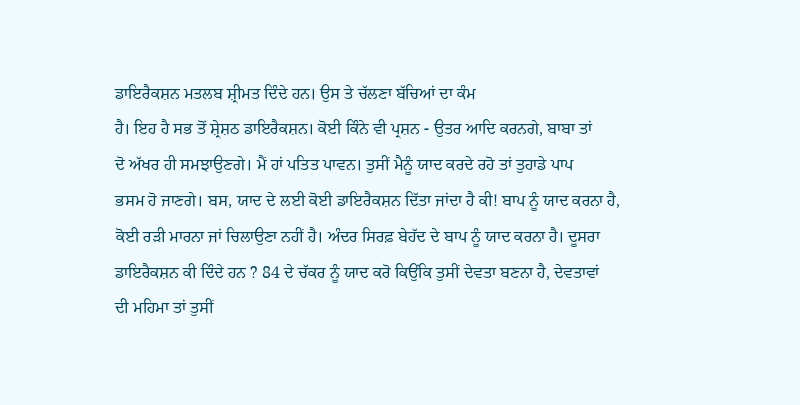ਡਾਇਰੈਕਸ਼ਨ ਮਤਲਬ ਸ਼੍ਰੀਮਤ ਦਿੰਦੇ ਹਨ। ਉਸ ਤੇ ਚੱਲਣਾ ਬੱਚਿਆਂ ਦਾ ਕੰਮ
ਹੈ। ਇਹ ਹੈ ਸਭ ਤੋਂ ਸ਼੍ਰੇਸ਼ਠ ਡਾਇਰੈਕਸ਼ਨ। ਕੋਈ ਕਿੰਨੇ ਵੀ ਪ੍ਰਸ਼ਨ - ਉਤਰ ਆਦਿ ਕਰਨਗੇ, ਬਾਬਾ ਤਾਂ
ਦੋ ਅੱਖਰ ਹੀ ਸਮਝਾਉਣਗੇ। ਮੈਂ ਹਾਂ ਪਤਿਤ ਪਾਵਨ। ਤੁਸੀਂ ਮੈਨੂੰ ਯਾਦ ਕਰਦੇ ਰਹੋ ਤਾਂ ਤੁਹਾਡੇ ਪਾਪ
ਭਸਮ ਹੋ ਜਾਣਗੇ। ਬਸ, ਯਾਦ ਦੇ ਲਈ ਕੋਈ ਡਾਇਰੈਕਸ਼ਨ ਦਿੱਤਾ ਜਾਂਦਾ ਹੈ ਕੀ! ਬਾਪ ਨੂੰ ਯਾਦ ਕਰਨਾ ਹੈ,
ਕੋਈ ਰੜੀ ਮਾਰਨਾ ਜਾਂ ਚਿਲਾਉਣਾ ਨਹੀਂ ਹੈ। ਅੰਦਰ ਸਿਰਫ਼ ਬੇਹੱਦ ਦੇ ਬਾਪ ਨੂੰ ਯਾਦ ਕਰਨਾ ਹੈ। ਦੂਸਰਾ
ਡਾਇਰੈਕਸ਼ਨ ਕੀ ਦਿੰਦੇ ਹਨ ? 84 ਦੇ ਚੱਕਰ ਨੂੰ ਯਾਦ ਕਰੋ ਕਿਉਂਕਿ ਤੁਸੀਂ ਦੇਵਤਾ ਬਣਨਾ ਹੈ, ਦੇਵਤਾਵਾਂ
ਦੀ ਮਹਿਮਾ ਤਾਂ ਤੁਸੀਂ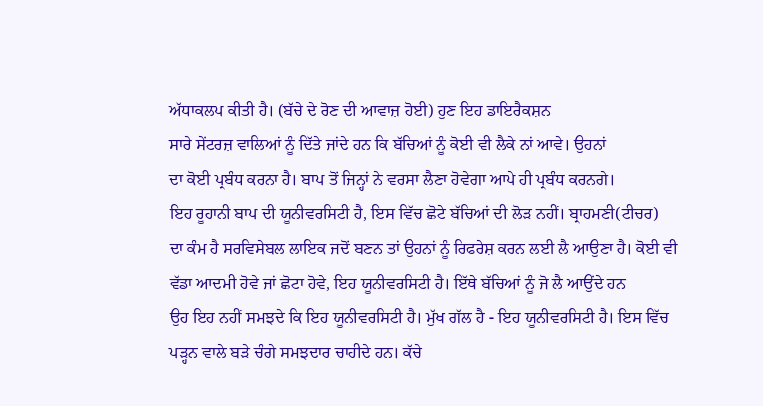ਅੱਧਾਕਲਪ ਕੀਤੀ ਹੈ। (ਬੱਚੇ ਦੇ ਰੋਣ ਦੀ ਆਵਾਜ਼ ਹੋਈ) ਹੁਣ ਇਹ ਡਾਇਰੈਕਸ਼ਨ
ਸਾਰੇ ਸੇਂਟਰਜ਼ ਵਾਲਿਆਂ ਨੂੰ ਦਿੱਤੇ ਜਾਂਦੇ ਹਨ ਕਿ ਬੱਚਿਆਂ ਨੂੰ ਕੋਈ ਵੀ ਲੈਕੇ ਨਾਂ ਆਵੇ। ਉਹਨਾਂ
ਦਾ ਕੋਈ ਪ੍ਰਬੰਧ ਕਰਨਾ ਹੈ। ਬਾਪ ਤੋਂ ਜਿਨ੍ਹਾਂ ਨੇ ਵਰਸਾ ਲੈਣਾ ਹੋਵੇਗਾ ਆਪੇ ਹੀ ਪ੍ਰਬੰਧ ਕਰਨਗੇ।
ਇਹ ਰੂਹਾਨੀ ਬਾਪ ਦੀ ਯੂਨੀਵਰਸਿਟੀ ਹੈ, ਇਸ ਵਿੱਚ ਛੋਟੇ ਬੱਚਿਆਂ ਦੀ ਲੋੜ ਨਹੀਂ। ਬ੍ਰਾਹਮਣੀ(ਟੀਚਰ)
ਦਾ ਕੰਮ ਹੈ ਸਰਵਿਸੇਬਲ ਲਾਇਕ ਜਦੋਂ ਬਣਨ ਤਾਂ ਉਹਨਾਂ ਨੂੰ ਰਿਫਰੇਸ਼ ਕਰਨ ਲਈ ਲੈ ਆਉਣਾ ਹੈ। ਕੋਈ ਵੀ
ਵੱਡਾ ਆਦਮੀ ਹੋਵੇ ਜਾਂ ਛੋਟਾ ਹੋਵੇ, ਇਹ ਯੂਨੀਵਰਸਿਟੀ ਹੈ। ਇੱਥੇ ਬੱਚਿਆਂ ਨੂੰ ਜੋ ਲੈ ਆਉਂਦੇ ਹਨ
ਉਹ ਇਹ ਨਹੀਂ ਸਮਝਦੇ ਕਿ ਇਹ ਯੂਨੀਵਰਸਿਟੀ ਹੈ। ਮੁੱਖ ਗੱਲ ਹੈ - ਇਹ ਯੂਨੀਵਰਸਿਟੀ ਹੈ। ਇਸ ਵਿੱਚ
ਪੜ੍ਹਨ ਵਾਲੇ ਬੜੇ ਚੰਗੇ ਸਮਝਦਾਰ ਚਾਹੀਦੇ ਹਨ। ਕੱਚੇ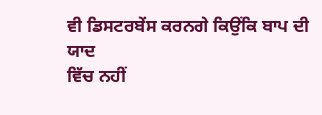ਵੀ ਡਿਸਟਰਬੇਂਸ ਕਰਨਗੇ ਕਿਉਂਕਿ ਬਾਪ ਦੀ ਯਾਦ
ਵਿੱਚ ਨਹੀਂ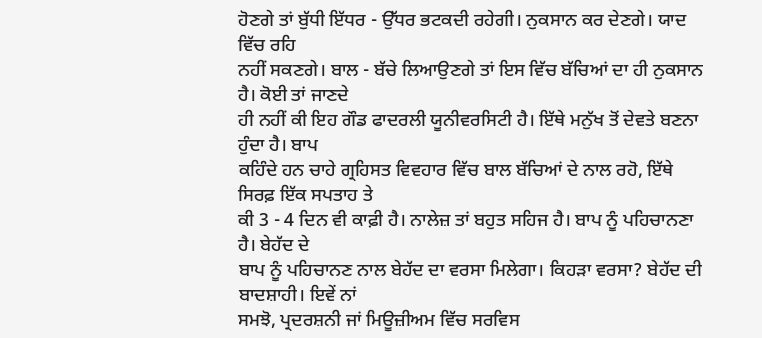ਹੋਣਗੇ ਤਾਂ ਬੁੱਧੀ ਇੱਧਰ - ਉੱਧਰ ਭਟਕਦੀ ਰਹੇਗੀ। ਨੁਕਸਾਨ ਕਰ ਦੇਣਗੇ। ਯਾਦ ਵਿੱਚ ਰਹਿ
ਨਹੀਂ ਸਕਣਗੇ। ਬਾਲ - ਬੱਚੇ ਲਿਆਉਣਗੇ ਤਾਂ ਇਸ ਵਿੱਚ ਬੱਚਿਆਂ ਦਾ ਹੀ ਨੁਕਸਾਨ ਹੈ। ਕੋਈ ਤਾਂ ਜਾਣਦੇ
ਹੀ ਨਹੀਂ ਕੀ ਇਹ ਗੌਡ ਫਾਦਰਲੀ ਯੂਨੀਵਰਸਿਟੀ ਹੈ। ਇੱਥੇ ਮਨੁੱਖ ਤੋਂ ਦੇਵਤੇ ਬਣਨਾ ਹੁੰਦਾ ਹੈ। ਬਾਪ
ਕਹਿੰਦੇ ਹਨ ਚਾਹੇ ਗ੍ਰਹਿਸਤ ਵਿਵਹਾਰ ਵਿੱਚ ਬਾਲ ਬੱਚਿਆਂ ਦੇ ਨਾਲ ਰਹੋ, ਇੱਥੇ ਸਿਰਫ਼ ਇੱਕ ਸਪਤਾਹ ਤੇ
ਕੀ 3 - 4 ਦਿਨ ਵੀ ਕਾਫ਼ੀ ਹੈ। ਨਾਲੇਜ਼ ਤਾਂ ਬਹੁਤ ਸਹਿਜ ਹੈ। ਬਾਪ ਨੂੰ ਪਹਿਚਾਨਣਾ ਹੈ। ਬੇਹੱਦ ਦੇ
ਬਾਪ ਨੂੰ ਪਹਿਚਾਨਣ ਨਾਲ ਬੇਹੱਦ ਦਾ ਵਰਸਾ ਮਿਲੇਗਾ। ਕਿਹੜਾ ਵਰਸਾ? ਬੇਹੱਦ ਦੀ ਬਾਦਸ਼ਾਹੀ। ਇਵੇਂ ਨਾਂ
ਸਮਝੋ, ਪ੍ਰਦਰਸ਼ਨੀ ਜਾਂ ਮਿਊਜ਼ੀਅਮ ਵਿੱਚ ਸਰਵਿਸ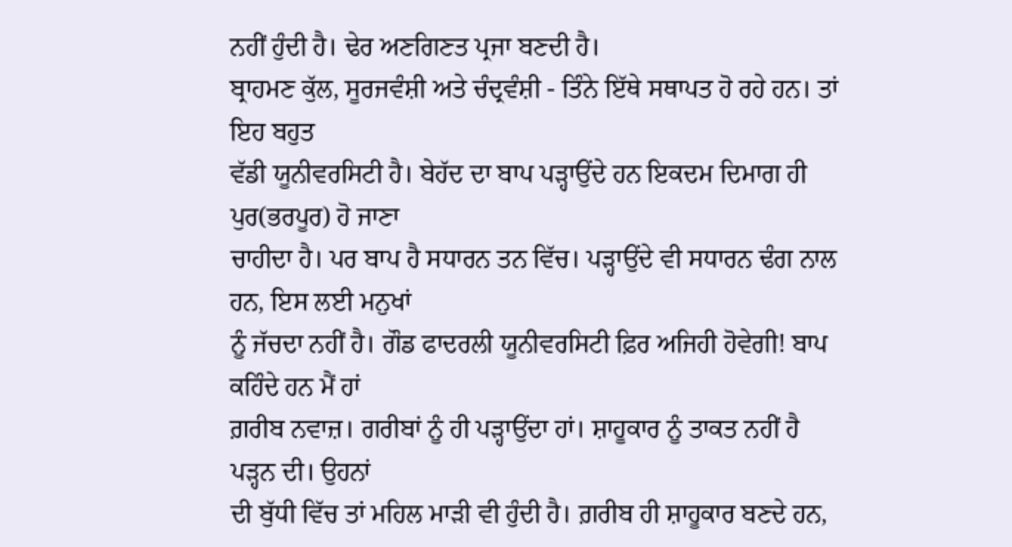ਨਹੀਂ ਹੁੰਦੀ ਹੈ। ਢੇਰ ਅਣਗਿਣਤ ਪ੍ਰਜਾ ਬਣਦੀ ਹੈ।
ਬ੍ਰਾਹਮਣ ਕੁੱਲ, ਸੂਰਜਵੰਸ਼ੀ ਅਤੇ ਚੰਦ੍ਰਵੰਸ਼ੀ - ਤਿੰਨੇ ਇੱਥੇ ਸਥਾਪਤ ਹੋ ਰਹੇ ਹਨ। ਤਾਂ ਇਹ ਬਹੁਤ
ਵੱਡੀ ਯੂਨੀਵਰਸਿਟੀ ਹੈ। ਬੇਹੱਦ ਦਾ ਬਾਪ ਪੜ੍ਹਾਉਂਦੇ ਹਨ ਇਕਦਮ ਦਿਮਾਗ ਹੀ ਪੁਰ(ਭਰਪੂਰ) ਹੋ ਜਾਣਾ
ਚਾਹੀਦਾ ਹੈ। ਪਰ ਬਾਪ ਹੈ ਸਧਾਰਨ ਤਨ ਵਿੱਚ। ਪੜ੍ਹਾਉਂਦੇ ਵੀ ਸਧਾਰਨ ਢੰਗ ਨਾਲ ਹਨ, ਇਸ ਲਈ ਮਨੁਖਾਂ
ਨੂੰ ਜੱਚਦਾ ਨਹੀਂ ਹੈ। ਗੌਡ ਫਾਦਰਲੀ ਯੂਨੀਵਰਸਿਟੀ ਫ਼ਿਰ ਅਜਿਹੀ ਹੋਵੇਗੀ! ਬਾਪ ਕਹਿੰਦੇ ਹਨ ਮੈਂ ਹਾਂ
ਗ਼ਰੀਬ ਨਵਾਜ਼। ਗਰੀਬਾਂ ਨੂੰ ਹੀ ਪੜ੍ਹਾਉਂਦਾ ਹਾਂ। ਸ਼ਾਹੂਕਾਰ ਨੂੰ ਤਾਕਤ ਨਹੀਂ ਹੈ ਪੜ੍ਹਨ ਦੀ। ਉਹਨਾਂ
ਦੀ ਬੁੱਧੀ ਵਿੱਚ ਤਾਂ ਮਹਿਲ ਮਾੜੀ ਵੀ ਹੁੰਦੀ ਹੈ। ਗ਼ਰੀਬ ਹੀ ਸ਼ਾਹੂਕਾਰ ਬਣਦੇ ਹਨ,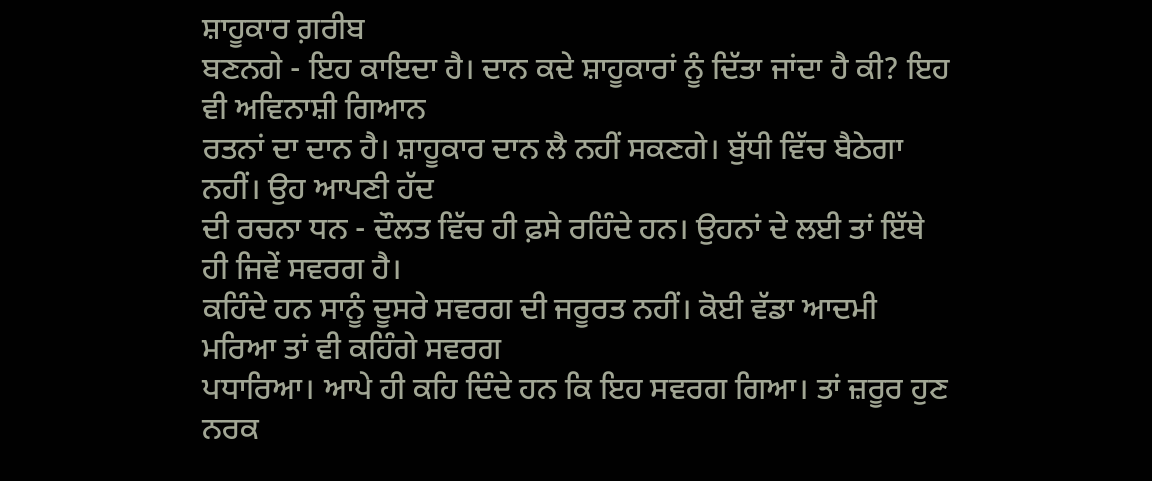ਸ਼ਾਹੂਕਾਰ ਗ਼ਰੀਬ
ਬਣਨਗੇ - ਇਹ ਕਾਇਦਾ ਹੈ। ਦਾਨ ਕਦੇ ਸ਼ਾਹੂਕਾਰਾਂ ਨੂੰ ਦਿੱਤਾ ਜਾਂਦਾ ਹੈ ਕੀ? ਇਹ ਵੀ ਅਵਿਨਾਸ਼ੀ ਗਿਆਨ
ਰਤਨਾਂ ਦਾ ਦਾਨ ਹੈ। ਸ਼ਾਹੂਕਾਰ ਦਾਨ ਲੈ ਨਹੀਂ ਸਕਣਗੇ। ਬੁੱਧੀ ਵਿੱਚ ਬੈਠੇਗਾ ਨਹੀਂ। ਉਹ ਆਪਣੀ ਹੱਦ
ਦੀ ਰਚਨਾ ਧਨ - ਦੌਲਤ ਵਿੱਚ ਹੀ ਫ਼ਸੇ ਰਹਿੰਦੇ ਹਨ। ਉਹਨਾਂ ਦੇ ਲਈ ਤਾਂ ਇੱਥੇ ਹੀ ਜਿਵੇਂ ਸਵਰਗ ਹੈ।
ਕਹਿੰਦੇ ਹਨ ਸਾਨੂੰ ਦੂਸਰੇ ਸਵਰਗ ਦੀ ਜਰੂਰਤ ਨਹੀਂ। ਕੋਈ ਵੱਡਾ ਆਦਮੀ ਮਰਿਆ ਤਾਂ ਵੀ ਕਹਿੰਗੇ ਸਵਰਗ
ਪਧਾਰਿਆ। ਆਪੇ ਹੀ ਕਹਿ ਦਿੰਦੇ ਹਨ ਕਿ ਇਹ ਸਵਰਗ ਗਿਆ। ਤਾਂ ਜ਼ਰੂਰ ਹੁਣ ਨਰਕ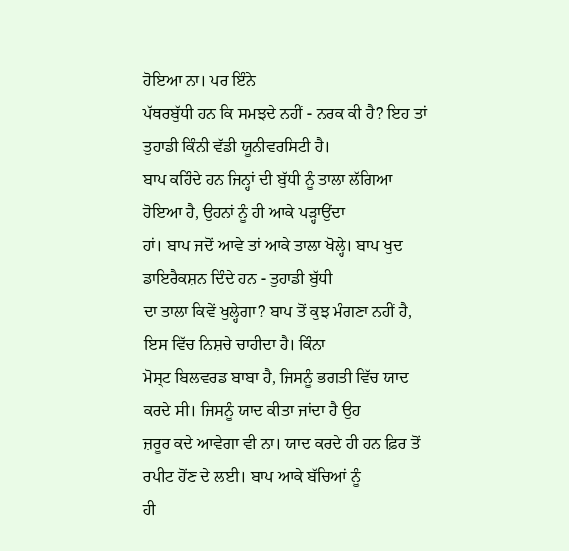ਹੋਇਆ ਨਾ। ਪਰ ਇੰਨੇ
ਪੱਥਰਬੁੱਧੀ ਹਨ ਕਿ ਸਮਝਦੇ ਨਹੀਂ - ਨਰਕ ਕੀ ਹੈ? ਇਹ ਤਾਂ ਤੁਹਾਡੀ ਕਿੰਨੀ ਵੱਡੀ ਯੂਨੀਵਰਸਿਟੀ ਹੈ।
ਬਾਪ ਕਹਿੰਦੇ ਹਨ ਜਿਨ੍ਹਾਂ ਦੀ ਬੁੱਧੀ ਨੂੰ ਤਾਲਾ ਲੱਗਿਆ ਹੋਇਆ ਹੈ, ਉਹਨਾਂ ਨੂੰ ਹੀ ਆਕੇ ਪੜ੍ਹਾਉਂਦਾ
ਹਾਂ। ਬਾਪ ਜਦੋਂ ਆਵੇ ਤਾਂ ਆਕੇ ਤਾਲਾ ਖੋਲ੍ਹੇ। ਬਾਪ ਖੁਦ ਡਾਇਰੈਕਸ਼ਨ ਦਿੰਦੇ ਹਨ - ਤੁਹਾਡੀ ਬੁੱਧੀ
ਦਾ ਤਾਲਾ ਕਿਵੇਂ ਖੁਲ੍ਹੇਗਾ? ਬਾਪ ਤੋਂ ਕੁਝ ਮੰਗਣਾ ਨਹੀਂ ਹੈ, ਇਸ ਵਿੱਚ ਨਿਸ਼ਚੇ ਚਾਹੀਦਾ ਹੈ। ਕਿੰਨਾ
ਮੋਸ੍ਟ ਬਿਲਵਰਡ ਬਾਬਾ ਹੈ, ਜਿਸਨੂੰ ਭਗਤੀ ਵਿੱਚ ਯਾਦ ਕਰਦੇ ਸੀ। ਜਿਸਨੂੰ ਯਾਦ ਕੀਤਾ ਜਾਂਦਾ ਹੈ ਉਹ
ਜ਼ਰੂਰ ਕਦੇ ਆਵੇਗਾ ਵੀ ਨਾ। ਯਾਦ ਕਰਦੇ ਹੀ ਹਨ ਫ਼ਿਰ ਤੋਂ ਰਪੀਟ ਹੋਂਣ ਦੇ ਲਈ। ਬਾਪ ਆਕੇ ਬੱਚਿਆਂ ਨੂੰ
ਹੀ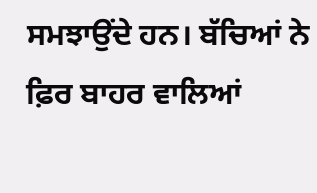ਸਮਝਾਉਂਦੇ ਹਨ। ਬੱਚਿਆਂ ਨੇ ਫ਼ਿਰ ਬਾਹਰ ਵਾਲਿਆਂ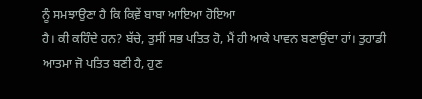ਨੂੰ ਸਮਝਾਉਣਾ ਹੈ ਕਿ ਕਿਵ਼ੇਂ ਬਾਬਾ ਆਇਆ ਹੋਇਆ
ਹੈ। ਕੀ ਕਹਿੰਦੇ ਹਨ? ਬੱਚੇ, ਤੁਸੀਂ ਸਭ ਪਤਿਤ ਹੋ, ਮੈਂ ਹੀ ਆਕੇ ਪਾਵਨ ਬਣਾਉਂਦਾ ਹਾਂ। ਤੁਹਾਡੀ
ਆਤਮਾ ਜੋ ਪਤਿਤ ਬਣੀ ਹੈ, ਹੁਣ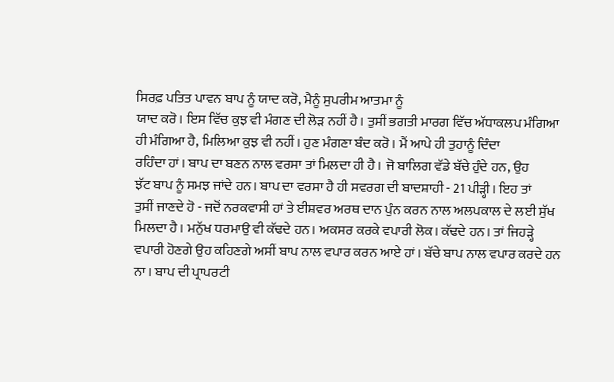ਸਿਰਫ਼ ਪਤਿਤ ਪਾਵਨ ਬਾਪ ਨੂੰ ਯਾਦ ਕਰੋ, ਮੈਨੂੰ ਸੁਪਰੀਮ ਆਤਮਾ ਨੂੰ
ਯਾਦ ਕਰੋ। ਇਸ ਵਿੱਚ ਕੁਝ ਵੀ ਮੰਗਣ ਦੀ ਲੋੜ ਨਹੀਂ ਹੈ। ਤੁਸੀਂ ਭਗਤੀ ਮਾਰਗ ਵਿੱਚ ਅੱਧਾਕਲਪ ਮੰਗਿਆ
ਹੀ ਮੰਗਿਆ ਹੈ, ਮਿਲਿਆ ਕੁਝ ਵੀ ਨਹੀਂ। ਹੁਣ ਮੰਗਣਾ ਬੰਦ ਕਰੋ। ਮੈਂ ਆਪੇ ਹੀ ਤੁਹਾਨੂੰ ਦਿੰਦਾ
ਰਹਿੰਦਾ ਹਾਂ। ਬਾਪ ਦਾ ਬਣਨ ਨਾਲ ਵਰਸਾ ਤਾਂ ਮਿਲਦਾ ਹੀ ਹੈ। ਜੋ ਬਾਲਿਗ ਵੱਡੇ ਬੱਚੇ ਹੁੰਦੇ ਹਨ, ਉਹ
ਝੱਟ ਬਾਪ ਨੂੰ ਸਮਝ ਜਾਂਦੇ ਹਨ। ਬਾਪ ਦਾ ਵਰਸਾ ਹੈ ਹੀ ਸਵਰਗ ਦੀ ਬਾਦਸ਼ਾਹੀ - 21 ਪੀੜ੍ਹੀ। ਇਹ ਤਾਂ
ਤੁਸੀਂ ਜਾਣਦੇ ਹੋ - ਜਦੋਂ ਨਰਕਵਾਸੀ ਹਾਂ ਤੇ ਈਸ਼ਵਰ ਅਰਥ ਦਾਨ ਪੁੰਨ ਕਰਨ ਨਾਲ ਅਲਪਕਾਲ ਦੇ ਲਈ ਸੁੱਖ
ਮਿਲਦਾ ਹੈ। ਮਨੁੱਖ ਧਰਮਾਉ ਵੀ ਕੱਢਦੇ ਹਨ। ਅਕਸਰ ਕਰਕੇ ਵਪਾਰੀ ਲੋਕ। ਕੱਢਦੇ ਹਨ। ਤਾਂ ਜਿਹੜ੍ਹੇ
ਵਪਾਰੀ ਹੋਣਗੇ ਉਹ ਕਹਿਣਗੇ ਅਸੀਂ ਬਾਪ ਨਾਲ ਵਪਾਰ ਕਰਨ ਆਏ ਹਾਂ। ਬੱਚੇ ਬਾਪ ਨਾਲ ਵਪਾਰ ਕਰਦੇ ਹਨ
ਨਾ। ਬਾਪ ਦੀ ਪ੍ਰਾਪਰਟੀ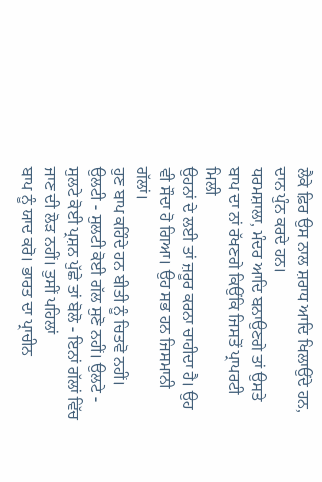ਲੈਕੇ ਫ਼ਿਰ ਉਸ ਨਾਲ ਸ਼ਰਾਧ ਆਦਿ ਖਿਲਾਉਂਦੇ ਹਨ, ਦਾਨ ਪੁੰਨ ਕਰਦੇ ਹਨ।
ਧਰਮਸ਼ਾਲਾ, ਮੰਦਰ ਆਦਿ ਬਨਾਉਣਗੇ ਤਾਂ ਉਸਤੇ ਬਾਪ ਦਾ ਨਾਂ ਰੱਖਣਗੇ ਕਿਉਂਕਿ ਜਿਸਤੋਂ ਪ੍ਰਾਪਰਟੀ ਮਿਲੀ
ਉਹਨਾਂ ਦੇ ਲਈ ਤਾਂ ਜ਼ਰੂਰ ਕਰਨਾ ਚਾਹੀਦਾ ਹੈ। ਉਹ ਵੀ ਸੌਦਾ ਹੋ ਗਿਆ। ਉਹ ਸਭ ਹਨ ਜਿਸਮਾਨੀ ਗੱਲਾਂ।
ਹੁਣ ਬਾਪ ਕਹਿੰਦੇ ਹਨ ਬੀਤੀ ਨੂੰ ਚਿਤਵੋ ਨਹੀਂ। ਉਲਟੀ - ਸੁਲਟੀ ਕੋਈ ਗੱਲ ਸੁਣੋ ਨਹੀਂ। ਉਲਟੇ -
ਸੁਲਟੇ ਕੋਈ ਪ੍ਰਸ਼ਨ ਪੁੱਛੇ ਤਾਂ ਬੋਲੋ - ਇਨਾਂ ਗੱਲਾਂ ਵਿੱਚ ਜਾਣ ਦੀ ਲੋੜ ਨਹੀਂ। ਤੁਸੀਂ ਪਹਿਲਾਂ
ਬਾਪ ਨੂੰ ਯਾਦ ਕਰੋ। ਭਾਰਤ ਦਾ ਪ੍ਰਾਚੀਨ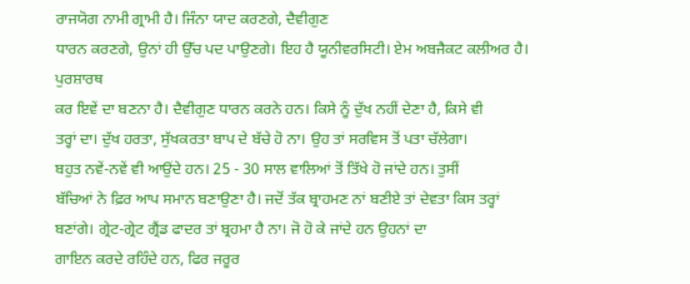ਰਾਜਯੋਗ ਨਾਮੀ ਗ੍ਰਾਮੀ ਹੈ। ਜਿੰਨਾ ਯਾਦ ਕਰਣਗੇ, ਦੈਵੀਗੁਣ
ਧਾਰਨ ਕਰਣਗੇ, ਉਨਾਂ ਹੀ ਉੱਚ ਪਦ ਪਾਉਣਗੇ। ਇਹ ਹੈ ਯੂਨੀਵਰਸਿਟੀ। ਏਮ ਅਬਜੈਕਟ ਕਲੀਅਰ ਹੈ। ਪੁਰਸ਼ਾਰਥ
ਕਰ ਇਵੇਂ ਦਾ ਬਣਨਾ ਹੈ। ਦੈਵੀਗੁਣ ਧਾਰਨ ਕਰਨੇ ਹਨ। ਕਿਸੇ ਨੂੰ ਦੁੱਖ ਨਹੀਂ ਦੇਣਾ ਹੈ, ਕਿਸੇ ਵੀ
ਤਰ੍ਹਾਂ ਦਾ। ਦੁੱਖ ਹਰਤਾ, ਸੁੱਖਕਰਤਾ ਬਾਪ ਦੇ ਬੱਚੇ ਹੋ ਨਾ। ਉਹ ਤਾਂ ਸਰਵਿਸ ਤੋਂ ਪਤਾ ਚੱਲੇਗਾ।
ਬਹੁਤ ਨਵੇਂ-ਨਵੇਂ ਵੀ ਆਉਂਦੇ ਹਨ। 25 - 30 ਸਾਲ ਵਾਲਿਆਂ ਤੋਂ ਤਿੱਖੇ ਹੋ ਜਾਂਦੇ ਹਨ। ਤੁਸੀਂ
ਬੱਚਿਆਂ ਨੇ ਫ਼ਿਰ ਆਪ ਸਮਾਨ ਬਣਾਉਣਾ ਹੈ। ਜਦੋਂ ਤੱਕ ਬ੍ਰਾਹਮਣ ਨਾਂ ਬਣੀਏ ਤਾਂ ਦੇਵਤਾ ਕਿਸ ਤਰ੍ਹਾਂ
ਬਣਾਂਗੇ। ਗ੍ਰੇਟ-ਗ੍ਰੇਟ ਗ੍ਰੈਂਡ ਫਾਦਰ ਤਾਂ ਬ੍ਰਹਮਾ ਹੈ ਨਾ। ਜੋ ਹੋ ਕੇ ਜਾਂਦੇ ਹਨ ਉਹਨਾਂ ਦਾ
ਗਾਇਨ ਕਰਦੇ ਰਹਿੰਦੇ ਹਨ, ਫਿਰ ਜਰੂਰ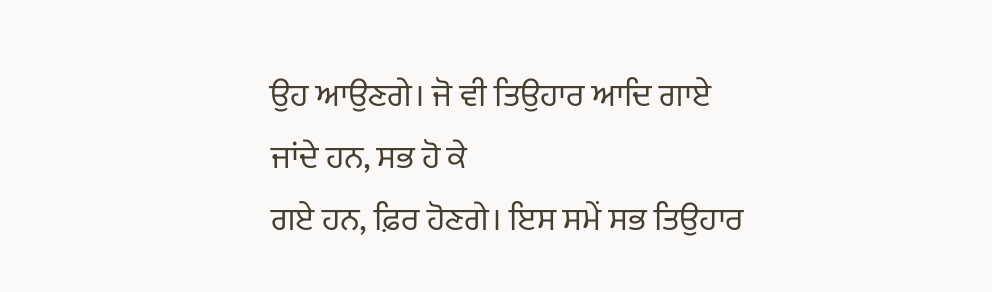ਉਹ ਆਉਣਗੇ। ਜੋ ਵੀ ਤਿਉਹਾਰ ਆਦਿ ਗਾਏ ਜਾਂਦੇ ਹਨ, ਸਭ ਹੋ ਕੇ
ਗਏ ਹਨ, ਫ਼ਿਰ ਹੋਣਗੇ। ਇਸ ਸਮੇਂ ਸਭ ਤਿਉਹਾਰ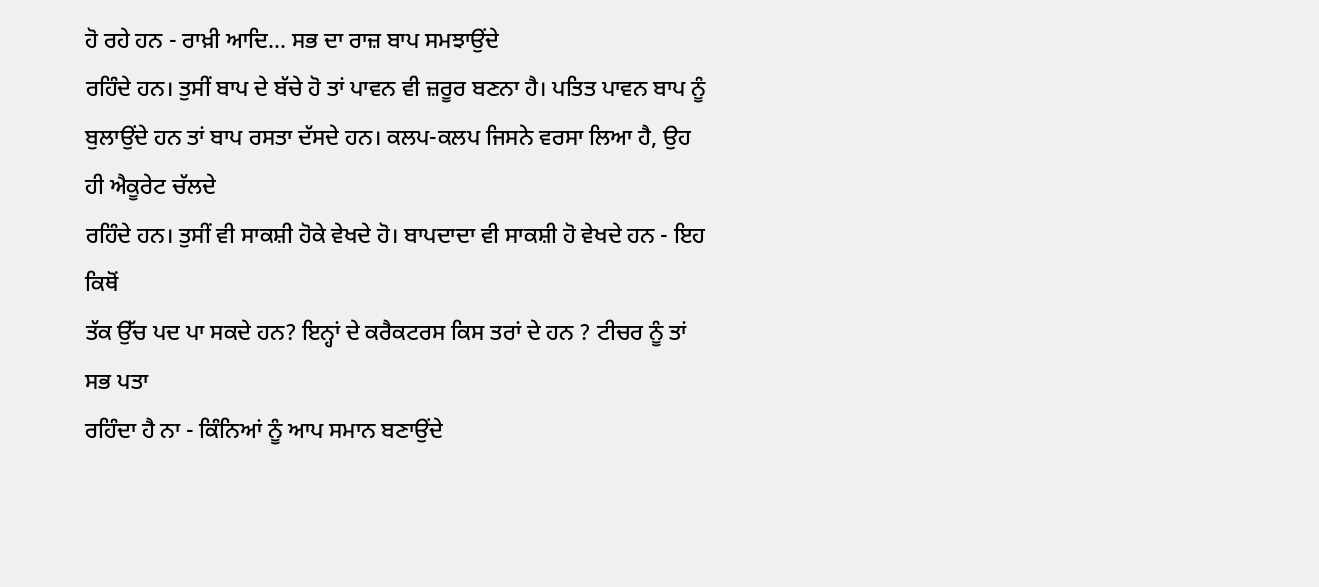ਹੋ ਰਹੇ ਹਨ - ਰਾਖ਼ੀ ਆਦਿ… ਸਭ ਦਾ ਰਾਜ਼ ਬਾਪ ਸਮਝਾਉਂਦੇ
ਰਹਿੰਦੇ ਹਨ। ਤੁਸੀਂ ਬਾਪ ਦੇ ਬੱਚੇ ਹੋ ਤਾਂ ਪਾਵਨ ਵੀ ਜ਼ਰੂਰ ਬਣਨਾ ਹੈ। ਪਤਿਤ ਪਾਵਨ ਬਾਪ ਨੂੰ
ਬੁਲਾਉਂਦੇ ਹਨ ਤਾਂ ਬਾਪ ਰਸਤਾ ਦੱਸਦੇ ਹਨ। ਕਲਪ-ਕਲਪ ਜਿਸਨੇ ਵਰਸਾ ਲਿਆ ਹੈ, ਉਹ ਹੀ ਐਕੂਰੇਟ ਚੱਲਦੇ
ਰਹਿੰਦੇ ਹਨ। ਤੁਸੀਂ ਵੀ ਸਾਕਸ਼ੀ ਹੋਕੇ ਵੇਖਦੇ ਹੋ। ਬਾਪਦਾਦਾ ਵੀ ਸਾਕਸ਼ੀ ਹੋ ਵੇਖਦੇ ਹਨ - ਇਹ ਕਿਥੋਂ
ਤੱਕ ਉੱਚ ਪਦ ਪਾ ਸਕਦੇ ਹਨ? ਇਨ੍ਹਾਂ ਦੇ ਕਰੈਕਟਰਸ ਕਿਸ ਤਰਾਂ ਦੇ ਹਨ ? ਟੀਚਰ ਨੂੰ ਤਾਂ ਸਭ ਪਤਾ
ਰਹਿੰਦਾ ਹੈ ਨਾ - ਕਿੰਨਿਆਂ ਨੂੰ ਆਪ ਸਮਾਨ ਬਣਾਉਂਦੇ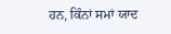ਹਨ, ਕਿੰਨਾਂ ਸਮਾਂ ਯਾਦ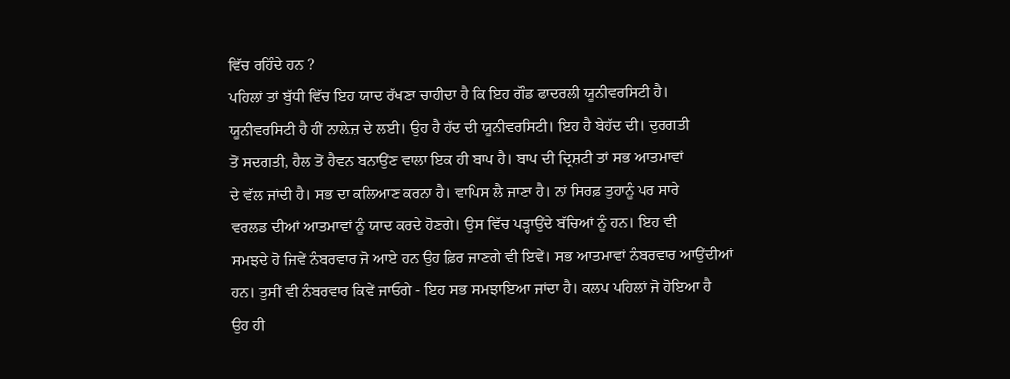ਵਿੱਚ ਰਹਿੰਦੇ ਹਨ ?
ਪਹਿਲਾਂ ਤਾਂ ਬੁੱਧੀ ਵਿੱਚ ਇਹ ਯਾਦ ਰੱਖਣਾ ਚਾਹੀਦਾ ਹੈ ਕਿ ਇਹ ਗੌਡ ਫਾਦਰਲੀ ਯੂਨੀਵਰਸਿਟੀ ਹੈ।
ਯੂਨੀਵਰਸਿਟੀ ਹੈ ਹੀਂ ਨਾਲ਼ੇਜ਼ ਦੇ ਲਈ। ਉਹ ਹੈ ਹੱਦ ਦੀ ਯੂਨੀਵਰਸਿਟੀ। ਇਹ ਹੈ ਬੇਹੱਦ ਦੀ। ਦੁਰਗਤੀ
ਤੋਂ ਸਦਗਤੀ, ਹੈਲ ਤੋਂ ਹੈਵਨ ਬਨਾਉਂਣ ਵਾਲਾ ਇਕ ਹੀ ਬਾਪ ਹੈ। ਬਾਪ ਦੀ ਦ੍ਰਿਸ਼ਟੀ ਤਾਂ ਸਭ ਆਤਮਾਵਾਂ
ਦੇ ਵੱਲ ਜਾਂਦੀ ਹੈ। ਸਭ ਦਾ ਕਲਿਆਣ ਕਰਨਾ ਹੈ। ਵਾਪਿਸ ਲੈ ਜਾਣਾ ਹੈ। ਨਾਂ ਸਿਰਫ਼ ਤੁਹਾਨੂੰ ਪਰ ਸਾਰੇ
ਵਰਲਡ ਦੀਆਂ ਆਤਮਾਵਾਂ ਨੂੰ ਯਾਦ ਕਰਦੇ ਹੋਣਗੇ। ਉਸ ਵਿੱਚ ਪੜ੍ਹਾਉਂਦੇ ਬੱਚਿਆਂ ਨੂੰ ਹਨ। ਇਹ ਵੀ
ਸਮਝਦੇ ਹੋ ਜਿਵੇਂ ਨੰਬਰਵਾਰ ਜੋ ਆਏ ਹਨ ਉਹ ਫ਼ਿਰ ਜਾਣਗੇ ਵੀ ਇਵੇਂ। ਸਭ ਆਤਮਾਵਾਂ ਨੰਬਰਵਾਰ ਆਉਂਦੀਆਂ
ਹਨ। ਤੁਸੀਂ ਵੀ ਨੰਬਰਵਾਰ ਕਿਵੇਂ ਜਾਓਗੇ - ਇਹ ਸਭ ਸਮਝਾਇਆ ਜਾਂਦਾ ਹੈ। ਕਲਪ ਪਹਿਲਾਂ ਜੋ ਹੋਇਆ ਹੈ
ਉਹ ਹੀ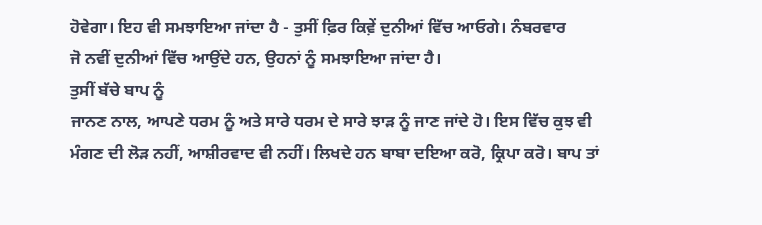ਹੋਵੇਗਾ। ਇਹ ਵੀ ਸਮਝਾਇਆ ਜਾਂਦਾ ਹੈ - ਤੁਸੀਂ ਫ਼ਿਰ ਕਿਵ਼ੇਂ ਦੁਨੀਆਂ ਵਿੱਚ ਆਓਗੇ। ਨੰਬਰਵਾਰ
ਜੋ ਨਵੀਂ ਦੁਨੀਆਂ ਵਿੱਚ ਆਉਂਦੇ ਹਨ, ਉਹਨਾਂ ਨੂੰ ਸਮਝਾਇਆ ਜਾਂਦਾ ਹੈ।
ਤੁਸੀਂ ਬੱਚੇ ਬਾਪ ਨੂੰ
ਜਾਨਣ ਨਾਲ, ਆਪਣੇ ਧਰਮ ਨੂੰ ਅਤੇ ਸਾਰੇ ਧਰਮ ਦੇ ਸਾਰੇ ਝਾੜ ਨੂੰ ਜਾਣ ਜਾਂਦੇ ਹੋ। ਇਸ ਵਿੱਚ ਕੁਝ ਵੀ
ਮੰਗਣ ਦੀ ਲੋੜ ਨਹੀਂ, ਆਸ਼ੀਰਵਾਦ ਵੀ ਨਹੀਂ। ਲਿਖਦੇ ਹਨ ਬਾਬਾ ਦਇਆ ਕਰੋ, ਕ੍ਰਿਪਾ ਕਰੋ। ਬਾਪ ਤਾਂ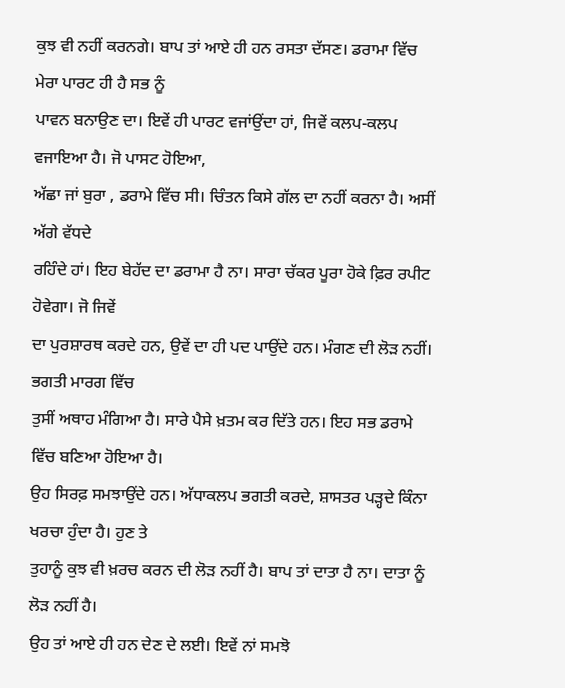ਕੁਝ ਵੀ ਨਹੀਂ ਕਰਨਗੇ। ਬਾਪ ਤਾਂ ਆਏ ਹੀ ਹਨ ਰਸਤਾ ਦੱਸਣ। ਡਰਾਮਾ ਵਿੱਚ ਮੇਰਾ ਪਾਰਟ ਹੀ ਹੈ ਸਭ ਨੂੰ
ਪਾਵਨ ਬਨਾਉਣ ਦਾ। ਇਵੇਂ ਹੀ ਪਾਰਟ ਵਜਾਂਉਂਦਾ ਹਾਂ, ਜਿਵੇਂ ਕਲਪ-ਕਲਪ ਵਜਾਇਆ ਹੈ। ਜੋ ਪਾਸਟ ਹੋਇਆ,
ਅੱਛਾ ਜਾਂ ਬੁਰਾ , ਡਰਾਮੇ ਵਿੱਚ ਸੀ। ਚਿੰਤਨ ਕਿਸੇ ਗੱਲ ਦਾ ਨਹੀਂ ਕਰਨਾ ਹੈ। ਅਸੀਂ ਅੱਗੇ ਵੱਧਦੇ
ਰਹਿੰਦੇ ਹਾਂ। ਇਹ ਬੇਹੱਦ ਦਾ ਡਰਾਮਾ ਹੈ ਨਾ। ਸਾਰਾ ਚੱਕਰ ਪੂਰਾ ਹੋਕੇ ਫ਼ਿਰ ਰਪੀਟ ਹੋਵੇਗਾ। ਜੋ ਜਿਵੇਂ
ਦਾ ਪੁਰਸ਼ਾਰਥ ਕਰਦੇ ਹਨ, ਉਵੇਂ ਦਾ ਹੀ ਪਦ ਪਾਉਂਦੇ ਹਨ। ਮੰਗਣ ਦੀ ਲੋੜ ਨਹੀਂ। ਭਗਤੀ ਮਾਰਗ ਵਿੱਚ
ਤੁਸੀਂ ਅਥਾਹ ਮੰਗਿਆ ਹੈ। ਸਾਰੇ ਪੈਸੇ ਖ਼ਤਮ ਕਰ ਦਿੱਤੇ ਹਨ। ਇਹ ਸਭ ਡਰਾਮੇ ਵਿੱਚ ਬਣਿਆ ਹੋਇਆ ਹੈ।
ਉਹ ਸਿਰਫ਼ ਸਮਝਾਉਂਦੇ ਹਨ। ਅੱਧਾਕਲਪ ਭਗਤੀ ਕਰਦੇ, ਸ਼ਾਸਤਰ ਪੜ੍ਹਦੇ ਕਿੰਨਾ ਖਰਚਾ ਹੁੰਦਾ ਹੈ। ਹੁਣ ਤੇ
ਤੁਹਾਨੂੰ ਕੁਝ ਵੀ ਖ਼ਰਚ ਕਰਨ ਦੀ ਲੋੜ ਨਹੀਂ ਹੈ। ਬਾਪ ਤਾਂ ਦਾਤਾ ਹੈ ਨਾ। ਦਾਤਾ ਨੂੰ ਲੋੜ ਨਹੀਂ ਹੈ।
ਉਹ ਤਾਂ ਆਏ ਹੀ ਹਨ ਦੇਣ ਦੇ ਲਈ। ਇਵੇਂ ਨਾਂ ਸਮਝੋ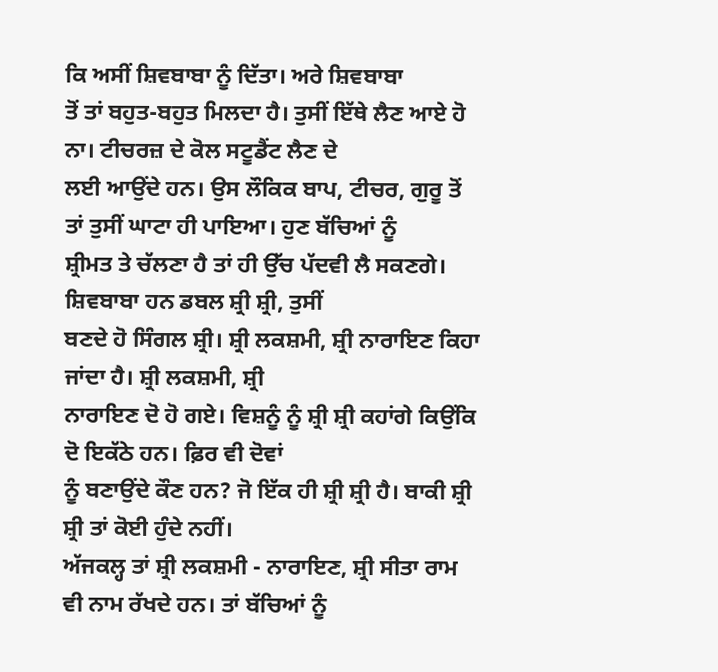ਕਿ ਅਸੀਂ ਸ਼ਿਵਬਾਬਾ ਨੂੰ ਦਿੱਤਾ। ਅਰੇ ਸ਼ਿਵਬਾਬਾ
ਤੋਂ ਤਾਂ ਬਹੁਤ-ਬਹੁਤ ਮਿਲਦਾ ਹੈ। ਤੁਸੀਂ ਇੱਥੇ ਲੈਣ ਆਏ ਹੋ ਨਾ। ਟੀਚਰਜ਼ ਦੇ ਕੋਲ ਸਟੂਡੈਂਟ ਲੈਣ ਦੇ
ਲਈ ਆਉਂਦੇ ਹਨ। ਉਸ ਲੌਕਿਕ ਬਾਪ, ਟੀਚਰ, ਗੁਰੂ ਤੋਂ ਤਾਂ ਤੁਸੀਂ ਘਾਟਾ ਹੀ ਪਾਇਆ। ਹੁਣ ਬੱਚਿਆਂ ਨੂੰ
ਸ਼੍ਰੀਮਤ ਤੇ ਚੱਲਣਾ ਹੈ ਤਾਂ ਹੀ ਉੱਚ ਪੱਦਵੀ ਲੈ ਸਕਣਗੇ। ਸ਼ਿਵਬਾਬਾ ਹਨ ਡਬਲ ਸ਼੍ਰੀ ਸ਼੍ਰੀ, ਤੁਸੀਂ
ਬਣਦੇ ਹੋ ਸਿੰਗਲ ਸ਼੍ਰੀ। ਸ਼੍ਰੀ ਲਕਸ਼ਮੀ, ਸ਼੍ਰੀ ਨਾਰਾਇਣ ਕਿਹਾ ਜਾਂਦਾ ਹੈ। ਸ਼੍ਰੀ ਲਕਸ਼ਮੀ, ਸ਼੍ਰੀ
ਨਾਰਾਇਣ ਦੋ ਹੋ ਗਏ। ਵਿਸ਼ਨੂੰ ਨੂੰ ਸ਼੍ਰੀ ਸ਼੍ਰੀ ਕਹਾਂਗੇ ਕਿਉਂਕਿ ਦੋ ਇਕੱਠੇ ਹਨ। ਫ਼ਿਰ ਵੀ ਦੋਵਾਂ
ਨੂੰ ਬਣਾਉਂਦੇ ਕੌਣ ਹਨ? ਜੋ ਇੱਕ ਹੀ ਸ਼੍ਰੀ ਸ਼੍ਰੀ ਹੈ। ਬਾਕੀ ਸ਼੍ਰੀ ਸ਼੍ਰੀ ਤਾਂ ਕੋਈ ਹੁੰਦੇ ਨਹੀਂ।
ਅੱਜਕਲ੍ਹ ਤਾਂ ਸ਼੍ਰੀ ਲਕਸ਼ਮੀ - ਨਾਰਾਇਣ, ਸ਼੍ਰੀ ਸੀਤਾ ਰਾਮ ਵੀ ਨਾਮ ਰੱਖਦੇ ਹਨ। ਤਾਂ ਬੱਚਿਆਂ ਨੂੰ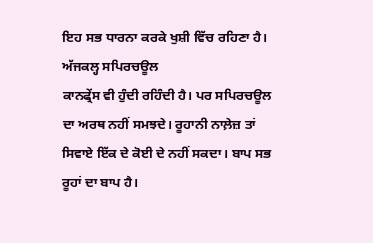ਇਹ ਸਭ ਧਾਰਨਾ ਕਰਕੇ ਖੁਸ਼ੀ ਵਿੱਚ ਰਹਿਣਾ ਹੈ।
ਅੱਜਕਲ੍ਹ ਸਪਿਰਚਊਲ
ਕਾਨਫ੍ਰੇਂਸ ਵੀ ਹੁੰਦੀ ਰਹਿੰਦੀ ਹੈ। ਪਰ ਸਪਿਰਚਊਲ ਦਾ ਅਰਥ ਨਹੀਂ ਸਮਝਦੇ। ਰੂਹਾਨੀ ਨਾਲ਼ੇਜ਼ ਤਾਂ
ਸਿਵਾਏ ਇੱਕ ਦੇ ਕੋਈ ਦੇ ਨਹੀਂ ਸਕਦਾ। ਬਾਪ ਸਭ ਰੂਹਾਂ ਦਾ ਬਾਪ ਹੈ।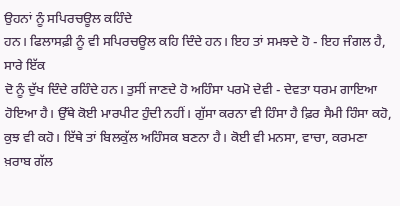ਉਹਨਾਂ ਨੂੰ ਸਪਿਰਚਊਲ ਕਹਿੰਦੇ
ਹਨ। ਫਿਲਾਸਫ਼ੀ ਨੂੰ ਵੀ ਸਪਿਰਚਊਲ ਕਹਿ ਦਿੰਦੇ ਹਨ। ਇਹ ਤਾਂ ਸਮਝਦੇ ਹੋ - ਇਹ ਜੰਗਲ ਹੈ, ਸਾਰੇ ਇੱਕ
ਦੋ ਨੂੰ ਦੁੱਖ ਦਿੰਦੇ ਰਹਿੰਦੇ ਹਨ। ਤੁਸੀਂ ਜਾਣਦੇ ਹੋ ਅਹਿੰਸਾ ਪਰਮੋ ਦੇਵੀ - ਦੇਵਤਾ ਧਰਮ ਗਾਇਆ
ਹੋਇਆ ਹੈ। ਉੱਥੇ ਕੋਈ ਮਾਰਪੀਟ ਹੁੰਦੀ ਨਹੀਂ। ਗੁੱਸਾ ਕਰਨਾ ਵੀ ਹਿੰਸਾ ਹੈ ਫ਼ਿਰ ਸੈਮੀ ਹਿੰਸਾ ਕਹੋ,
ਕੁਝ ਵੀ ਕਹੋ। ਇੱਥੇ ਤਾਂ ਬਿਲਕੁੱਲ ਅਹਿੰਸਕ ਬਣਨਾ ਹੈ। ਕੋਈ ਵੀ ਮਨਸਾ, ਵਾਚਾ, ਕਰਮਣਾ ਖ਼ਰਾਬ ਗੱਲ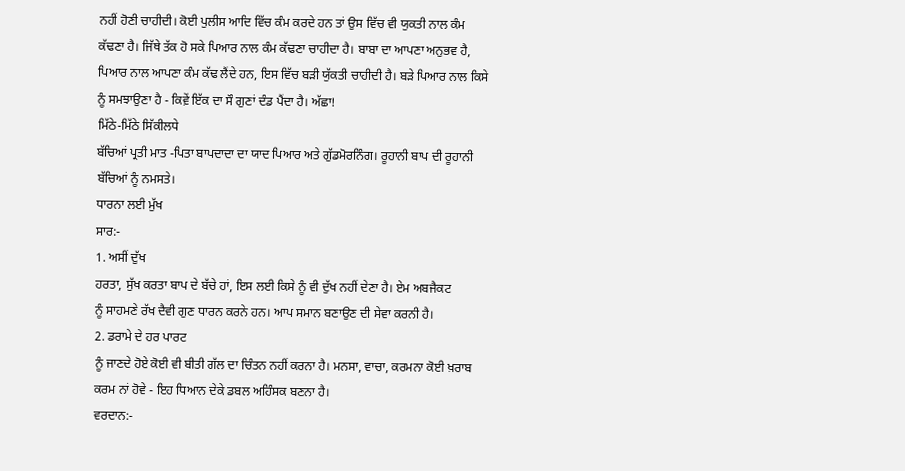ਨਹੀਂ ਹੋਣੀ ਚਾਹੀਦੀ। ਕੋਈ ਪੁਲੀਸ ਆਦਿ ਵਿੱਚ ਕੰਮ ਕਰਦੇ ਹਨ ਤਾਂ ਉਸ ਵਿੱਚ ਵੀ ਯੁਕਤੀ ਨਾਲ ਕੰਮ
ਕੱਢਣਾ ਹੈ। ਜਿੱਥੇ ਤੱਕ ਹੋ ਸਕੇ ਪਿਆਰ ਨਾਲ ਕੰਮ ਕੱਢਣਾ ਚਾਹੀਦਾ ਹੈ। ਬਾਬਾ ਦਾ ਆਪਣਾ ਅਨੁਭਵ ਹੈ,
ਪਿਆਰ ਨਾਲ ਆਪਣਾ ਕੰਮ ਕੱਢ ਲੈਂਦੇ ਹਨ, ਇਸ ਵਿੱਚ ਬੜੀ ਯੁੱਕਤੀ ਚਾਹੀਦੀ ਹੈ। ਬੜੇ ਪਿਆਰ ਨਾਲ ਕਿਸੇ
ਨੂੰ ਸਮਝਾਉਣਾ ਹੈ - ਕਿਵ਼ੇਂ ਇੱਕ ਦਾ ਸੌ ਗੁਣਾਂ ਦੰਡ ਪੈਂਦਾ ਹੈ। ਅੱਛਾ!
ਮਿੱਠੇ-ਮਿੱਠੇ ਸਿੱਕੀਲਧੇ
ਬੱਚਿਆਂ ਪ੍ਰਤੀ ਮਾਤ -ਪਿਤਾ ਬਾਪਦਾਦਾ ਦਾ ਯਾਦ ਪਿਆਰ ਅਤੇ ਗੁੱਡਮੋਰਨਿੰਗ। ਰੂਹਾਨੀ ਬਾਪ ਦੀ ਰੂਹਾਨੀ
ਬੱਚਿਆਂ ਨੂੰ ਨਮਸਤੇ।
ਧਾਰਨਾ ਲਈ ਮੁੱਖ
ਸਾਰ:-
1. ਅਸੀਂ ਦੁੱਖ
ਹਰਤਾ, ਸੁੱਖ ਕਰਤਾ ਬਾਪ ਦੇ ਬੱਚੇ ਹਾਂ, ਇਸ ਲਈ ਕਿਸੇ ਨੂੰ ਵੀ ਦੁੱਖ ਨਹੀਂ ਦੇਣਾ ਹੈ। ਏਮ ਅਬਜੈਕਟ
ਨੂੰ ਸਾਹਮਣੇ ਰੱਖ ਦੈਵੀ ਗੁਣ ਧਾਰਨ ਕਰਨੇ ਹਨ। ਆਪ ਸਮਾਨ ਬਣਾਉਣ ਦੀ ਸੇਵਾ ਕਰਨੀ ਹੈ।
2. ਡਰਾਮੇ ਦੇ ਹਰ ਪਾਰਟ
ਨੂੰ ਜਾਣਦੇ ਹੋਏ ਕੋਈ ਵੀ ਬੀਤੀ ਗੱਲ ਦਾ ਚਿੰਤਨ ਨਹੀਂ ਕਰਨਾ ਹੈ। ਮਨਸਾ, ਵਾਚਾ, ਕਰਮਨਾ ਕੋਈ ਖ਼ਰਾਬ
ਕਰਮ ਨਾਂ ਹੋਵੇ - ਇਹ ਧਿਆਨ ਦੇਕੇ ਡਬਲ ਅਹਿੰਸਕ ਬਣਨਾ ਹੈ।
ਵਰਦਾਨ:-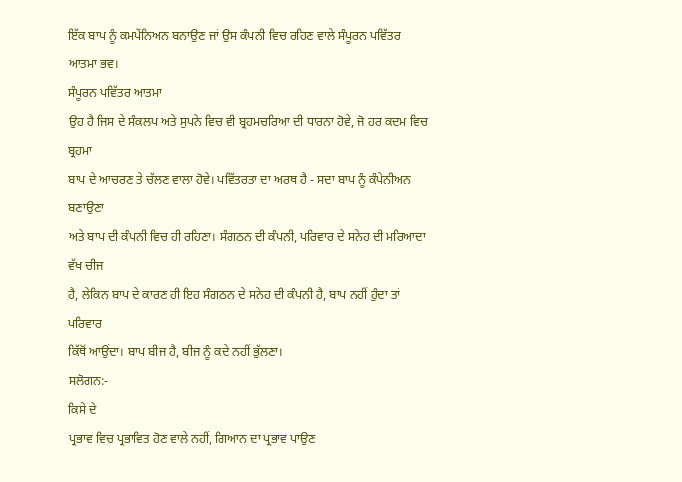ਇੱਕ ਬਾਪ ਨੂੰ ਕਮਪੇਂਨਿਅਨ ਬਨਾਉਣ ਜਾਂ ਉਸ ਕੰਪਨੀ ਵਿਚ ਰਹਿਣ ਵਾਲੇ ਸੰਪੂਰਨ ਪਵਿੱਤਰ ਆਤਮਾ ਭਵ।
ਸੰਪੂਰਨ ਪਵਿੱਤਰ ਆਤਮਾ
ਉਹ ਹੈ ਜਿਸ ਦੇ ਸੰਕਲਪ ਅਤੇ ਸੁਪਨੇ ਵਿਚ ਵੀ ਬ੍ਰਹਮਚਰਿਆ ਦੀ ਧਾਰਨਾ ਹੋਵੇ, ਜੋ ਹਰ ਕਦਮ ਵਿਚ ਬ੍ਰਹਮਾ
ਬਾਪ ਦੇ ਆਚਰਣ ਤੇ ਚੱਲਣ ਵਾਲਾ ਹੋਵੇ। ਪਵਿੱਤਰਤਾ ਦਾ ਅਰਥ ਹੈ - ਸਦਾ ਬਾਪ ਨੂੰ ਕੰਪੇਨੀਅਨ ਬਣਾਉਣਾ
ਅਤੇ ਬਾਪ ਦੀ ਕੰਪਨੀ ਵਿਚ ਹੀ ਰਹਿਣਾ। ਸੰਗਠਨ ਦੀ ਕੰਪਨੀ, ਪਰਿਵਾਰ ਦੇ ਸਨੇਹ ਦੀ ਮਰਿਆਦਾ ਵੱਖ ਚੀਜ
ਹੈ, ਲੇਕਿਨ ਬਾਪ ਦੇ ਕਾਰਣ ਹੀ ਇਹ ਸੰਗਠਨ ਦੇ ਸਨੇਹ ਦੀ ਕੰਪਨੀ ਹੈ, ਬਾਪ ਨਹੀਂ ਹੁੰਦਾ ਤਾਂ ਪਰਿਵਾਰ
ਕਿੱਥੋਂ ਆਉਂਦਾ। ਬਾਪ ਬੀਜ ਹੈ, ਬੀਜ ਨੂੰ ਕਦੇ ਨਹੀਂ ਭੁੱਲਣਾ।
ਸਲੋਗਨ:-
ਕਿਸੇ ਦੇ
ਪ੍ਰਭਾਵ ਵਿਚ ਪ੍ਰਭਾਵਿਤ ਹੋਣ ਵਾਲੇ ਨਹੀਂ, ਗਿਆਨ ਦਾ ਪ੍ਰਭਾਵ ਪਾਉਣ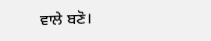ਵਾਲੇ ਬਣੋ।